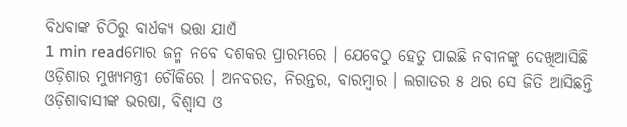ବିଧବାଙ୍କ ଚିଠିରୁ ବାର୍ଧକ୍ୟ ଭତ୍ତା ଯାଏଁ
1 min readମୋର ଜନ୍ମ ନବେ ଦଶକର ପ୍ରାରମ୍ଭରେ । ଯେବେଠୁ ହେତୁ ପାଇଛି ନବୀନଙ୍କୁ ଦେଖିଆସିଛି ଓଡ଼ିଶାର ମୁଖ୍ୟମନ୍ତ୍ରୀ ଚୌକିରେ । ଅନବରତ, ନିରନ୍ତର, ବାରମ୍ବାର । ଲଗାତର ୫ ଥର ସେ ଜିତି ଆସିଛନ୍ତି ଓଡ଼ିଶାବାସୀଙ୍କ ଭରଷା, ବିଶ୍ବାସ ଓ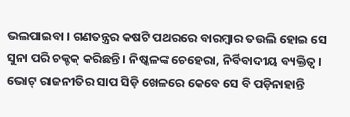ଭଲପାଇବା । ଗଣତନ୍ତ୍ରର କଷଟି ପଥରରେ ବାରମ୍ବାର ତଉଲି ହୋଇ ସେ ସୁନା ପରି ଚକ୍ଚକ୍ କରିଛନ୍ତି । ନିଷ୍କଳଙ୍କ ଚେହେରା, ନିର୍ବିବାଦୀୟ ବ୍ୟକ୍ତିତ୍ବ । ଭୋଟ୍ ରାଜନୀତିର ସାପ ସିଡ଼ି ଖେଳରେ କେବେ ସେ ବି ପଡ଼ିନାହାନ୍ତି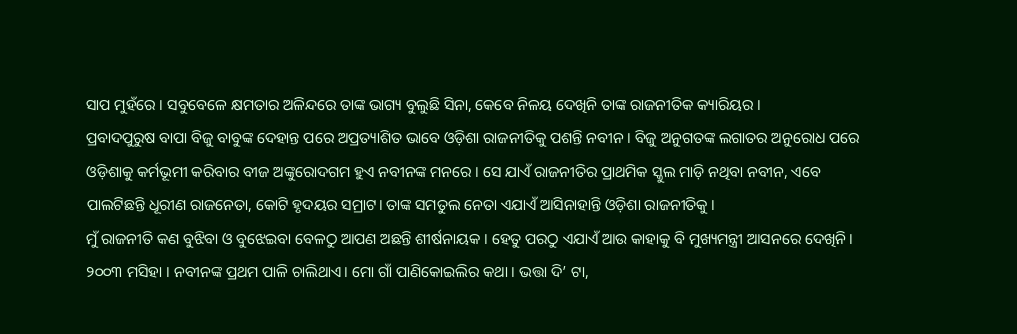ସାପ ମୁହଁରେ । ସବୁବେଳେ କ୍ଷମତାର ଅଳିନ୍ଦରେ ତାଙ୍କ ଭାଗ୍ୟ ବୁଲୁଛି ସିନା, କେବେ ନିଳୟ ଦେଖିନି ତାଙ୍କ ରାଜନୀତିକ କ୍ୟାରିୟର ।
ପ୍ରବାଦପୁରୁଷ ବାପା ବିଜୁ ବାବୁଙ୍କ ଦେହାନ୍ତ ପରେ ଅପ୍ରତ୍ୟାଶିତ ଭାବେ ଓଡ଼ିଶା ରାଜନୀତିକୁ ପଶନ୍ତି ନବୀନ । ବିଜୁ ଅନୁଗତଙ୍କ ଲଗାତର ଅନୁରୋଧ ପରେ ଓଡ଼ିଶାକୁ କର୍ମଭୂମୀ କରିବାର ବୀଜ ଅଙ୍କୁରୋଦଗମ ହୁଏ ନବୀନଙ୍କ ମନରେ । ସେ ଯାଏଁ ରାଜନୀତିର ପ୍ରାଥମିକ ସ୍କୁଲ ମାଡ଼ି ନଥିବା ନବୀନ, ଏବେ ପାଲଟିଛନ୍ତି ଧୂରୀଣ ରାଜନେତା, କୋଟି ହୃଦୟର ସମ୍ରାଟ। ତାଙ୍କ ସମତୁଲ ନେତା ଏଯାଏଁ ଆସିନାହାନ୍ତି ଓଡ଼ିଶା ରାଜନୀତିକୁ ।
ମୁଁ ରାଜନୀତି କଣ ବୁଝିବା ଓ ବୁଝେଇବା ବେଳଠୁ ଆପଣ ଅଛନ୍ତି ଶୀର୍ଷନାୟକ । ହେତୁ ପରଠୁ ଏଯାଏଁ ଆଉ କାହାକୁ ବି ମୁଖ୍ୟମନ୍ତ୍ରୀ ଆସନରେ ଦେଖିନି। ୨୦୦୩ ମସିହା । ନବୀନଙ୍କ ପ୍ରଥମ ପାଳି ଚାଲିଥାଏ। ମୋ ଗାଁ ପାଣିକୋଇଲିର କଥା । ଭତ୍ତା ଦି’ ଟା,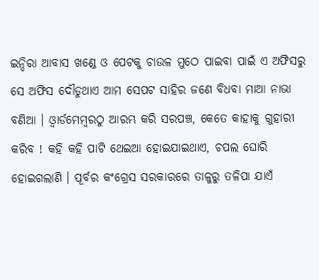ଇନ୍ଦିରା ଆବାସ ଖଣ୍ଡେ ଓ ପେଟକୁ ଚାଉଳ ମୁଠେ ପାଇବା ପାଇଁ ଏ ଅଫିସରୁ ସେ ଅଫିସ ଦୌଡୁଥାଏ ଆମ ସେପଟ ସାହିର ଜଣେ ବିଧବା ମାଆ ନାଭା ବଣିଆ । ଓ୍ବାର୍ଡମେମ୍ବରଠୁ ଆରମ୍ଭ କରି ସରପଞ୍ଚ, କେତେ କାହାକୁ ଗୁହାରୀ କରିବ ! କହି କହି ପାଟି ଥେଇଆ ହୋଇଯାଇଥାଏ, ଚପଲ ଘୋରି ହୋଇଗଲାଣି । ପୂର୍ବର କଂଗ୍ରେସ ସରକାରରେ ତାଳୁରୁ ତଳିପା ଯାଏଁ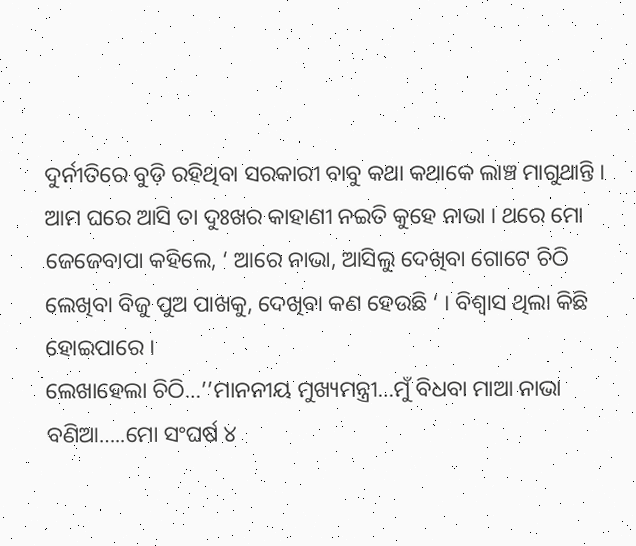ଦୁର୍ନୀତିରେ ବୁଡ଼ି ରହିଥିବା ସରକାରୀ ବାବୁ କଥା କଥାକେ ଲାଞ୍ଚ ମାଗୁଥାନ୍ତି । ଆମ ଘରେ ଆସି ତା ଦୁଃଖର କାହାଣୀ ନଇତି କୁହେ ନାଭା । ଥରେ ମୋ ଜେଜେବାପା କହିଲେ, ‘ ଆରେ ନାଭା, ଆସିଲୁ ଦେଖିବା ଗୋଟେ ଚିଠି ଲେଖିବା ବିଜୁ ପୁଅ ପାଖକୁ, ଦେଖିବା କଣ ହେଉଛି ‘ । ବିଶ୍ବାସ ଥିଲା କିଛି ହୋଇପାରେ ।
ଲେଖାହେଲା ଚିଠି…’’ମାନନୀୟ ମୁଖ୍ୟମନ୍ତ୍ରୀ…ମୁଁ ବିଧବା ମାଆ ନାଭା ବଣିଆ…..ମୋ ସଂଘର୍ଷ ୪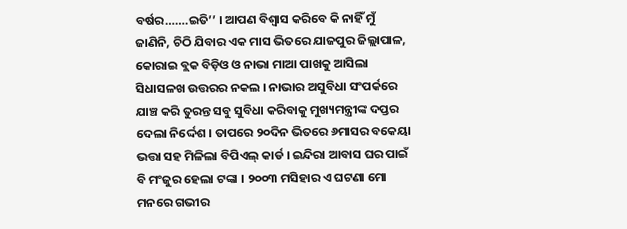ବର୍ଷର…….ଇତି’’ । ଆପଣ ବିଶ୍ବାସ କରିବେ କି ନାହିଁ ମୁଁ ଜାଣିନି, ଚିଠି ଯିବାର ଏକ ମାସ ଭିତରେ ଯାଜପୁର ଜିଲ୍ଲାପାଳ, କୋରାଇ ବ୍ଲକ ବିଡ଼ିଓ ଓ ନାଭା ମାଆ ପାଖକୁ ଆସିଲା ସିଧାସଳଖ ଉତ୍ତରର ନକଲ । ନାଭାର ଅସୁବିଧା ସଂପର୍କରେ ଯାଞ୍ଚ କରି ତୁରନ୍ତ ସବୁ ସୁବିଧା କରିବାକୁ ମୁଖ୍ୟମନ୍ତ୍ରୀଙ୍କ ଦପ୍ତର ଦେଲା ନିର୍ଦ୍ଦେଶ । ତାପରେ ୨୦ଦିନ ଭିତରେ ୬ମାସର ବକେୟା ଭତ୍ତା ସହ ମିଳିଲା ବିପିଏଲ୍ କାର୍ଡ । ଇନ୍ଦିରା ଆବାସ ଘର ପାଇଁ ବି ମଂଜୁର ହେଲା ଟଙ୍କା । ୨୦୦୩ ମସିହାର ଏ ଘଟଣା ମୋ ମନରେ ଗଭୀର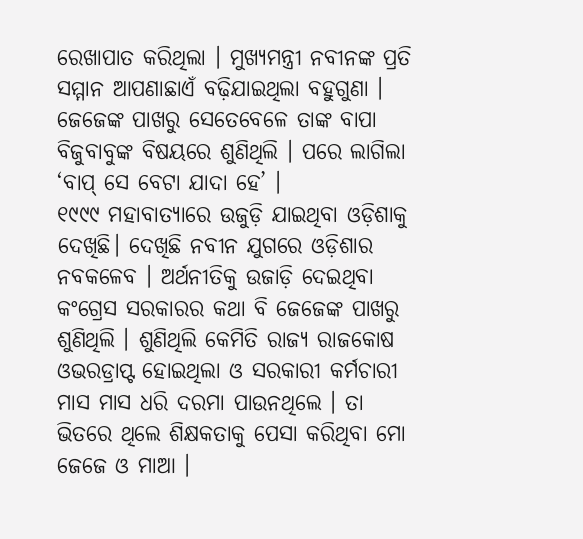ରେଖାପାତ କରିଥିଲା । ମୁଖ୍ୟମନ୍ତ୍ରୀ ନବୀନଙ୍କ ପ୍ରତି ସମ୍ମାନ ଆପଣାଛାଏଁ ବଢ଼ିଯାଇଥିଲା ବହୁଗୁଣା । ଜେଜେଙ୍କ ପାଖରୁ ସେତେବେଳେ ତାଙ୍କ ବାପା ବିଜୁବାବୁଙ୍କ ବିଷୟରେ ଶୁଣିଥିଲି । ପରେ ଲାଗିଲା ‘ବାପ୍ ସେ ବେଟା ଯାଦା ହେ’ ।
୧୯୯୯ ମହାବାତ୍ୟାରେ ଉଜୁଡ଼ି ଯାଇଥିବା ଓଡ଼ିଶାକୁ ଦେଖିଛି। ଦେଖିଛି ନବୀନ ଯୁଗରେ ଓଡ଼ିଶାର ନବକଳେବ । ଅର୍ଥନୀତିକୁ ଉଜାଡ଼ି ଦେଇଥିବା କଂଗ୍ରେସ ସରକାରର କଥା ବି ଜେଜେଙ୍କ ପାଖରୁ ଶୁଣିଥିଲି । ଶୁଣିଥିଲି କେମିତି ରାଜ୍ୟ ରାଜକୋଷ ଓଭରଡ୍ରାପ୍ଟ ହୋଇଥିଲା ଓ ସରକାରୀ କର୍ମଚାରୀ ମାସ ମାସ ଧରି ଦରମା ପାଉନଥିଲେ । ତା ଭିତରେ ଥିଲେ ଶିକ୍ଷକତାକୁ ପେସା କରିଥିବା ମୋ ଜେଜେ ଓ ମାଆ ।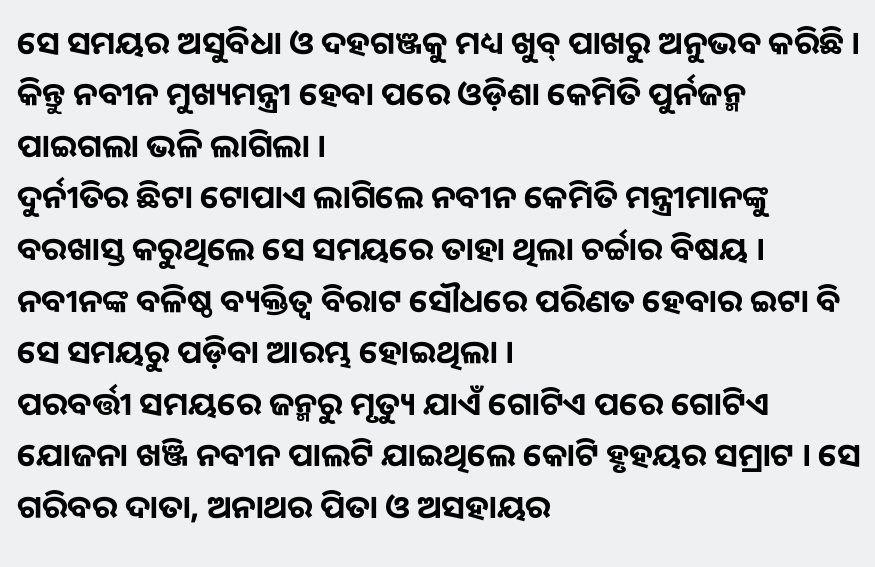ସେ ସମୟର ଅସୁବିଧା ଓ ଦହଗଞ୍ଜକୁ ମଧ୍ୟ ଖୁବ୍ ପାଖରୁ ଅନୁଭବ କରିଛି । କିନ୍ତୁ ନବୀନ ମୁଖ୍ୟମନ୍ତ୍ରୀ ହେବା ପରେ ଓଡ଼ିଶା କେମିତି ପୁର୍ନଜନ୍ମ ପାଇଗଲା ଭଳି ଲାଗିଲା ।
ଦୁର୍ନୀତିର ଛିଟା ଟୋପାଏ ଲାଗିଲେ ନବୀନ କେମିତି ମନ୍ତ୍ରୀମାନଙ୍କୁ ବରଖାସ୍ତ କରୁଥିଲେ ସେ ସମୟରେ ତାହା ଥିଲା ଚର୍ଚ୍ଚାର ବିଷୟ । ନବୀନଙ୍କ ବଳିଷ୍ଠ ବ୍ୟକ୍ତିତ୍ବ ବିରାଟ ସୌଧରେ ପରିଣତ ହେବାର ଇଟା ବି ସେ ସମୟରୁ ପଡ଼ିବା ଆରମ୍ଭ ହୋଇଥିଲା ।
ପରବର୍ତ୍ତୀ ସମୟରେ ଜନ୍ମରୁ ମୃତ୍ୟୁ ଯାଏଁ ଗୋଟିଏ ପରେ ଗୋଟିଏ ଯୋଜନା ଖଞ୍ଜି ନବୀନ ପାଲଟି ଯାଇଥିଲେ କୋଟି ହୃହୟର ସମ୍ରାଟ । ସେ ଗରିବର ଦାତା, ଅନାଥର ପିତା ଓ ଅସହାୟର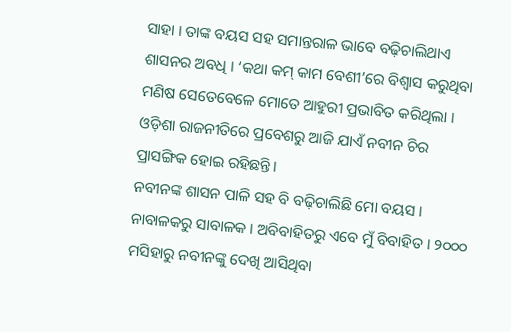ସାହା । ତାଙ୍କ ବୟସ ସହ ସମାନ୍ତରାଳ ଭାବେ ବଢ଼ିଚାଲିଥାଏ ଶାସନର ଅବଧି । ‘କଥା କମ୍ କାମ ବେଶୀ’ରେ ବିଶ୍ବାସ କରୁଥିବା ମଣିଷ ସେତେବେଳେ ମୋତେ ଆହୁରୀ ପ୍ରଭାବିତ କରିଥିଲା । ଓଡ଼ିଶା ରାଜନୀତିରେ ପ୍ରବେଶରୁ ଆଜି ଯାଏଁ ନବୀନ ଚିର ପ୍ରାସଙ୍ଗିକ ହୋଇ ରହିଛନ୍ତି।
ନବୀନଙ୍କ ଶାସନ ପାଳି ସହ ବି ବଢ଼ିଚାଲିଛି ମୋ ବୟସ । ନାବାଳକରୁ ସାବାଳକ । ଅବିବାହିତରୁ ଏବେ ମୁଁ ବିବାହିତ । ୨୦୦୦ ମସିହାରୁ ନବୀନଙ୍କୁ ଦେଖି ଆସିଥିବା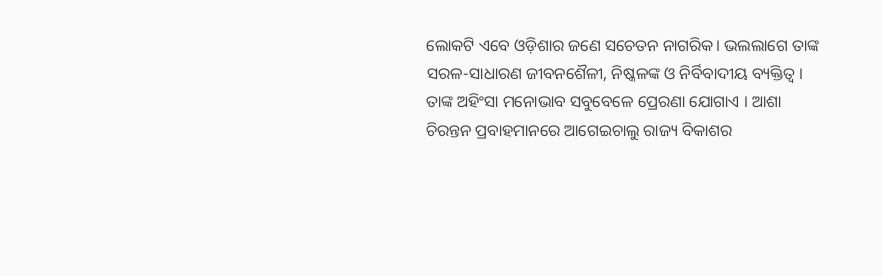ଲୋକଟି ଏବେ ଓଡ଼ିଶାର ଜଣେ ସଚେତନ ନାଗରିକ। ଭଲଲାଗେ ତାଙ୍କ ସରଳ-ସାଧାରଣ ଜୀବନଶୈଳୀ, ନିଷ୍କଳଙ୍କ ଓ ନିର୍ବିବାଦୀୟ ବ୍ୟକ୍ତିତ୍ବ । ତାଙ୍କ ଅହିଂସା ମନୋଭାବ ସବୁବେଳେ ପ୍ରେରଣା ଯୋଗାଏ । ଆଶା ଚିରନ୍ତନ ପ୍ରବାହମାନରେ ଆଗେଇଚାଲୁ ରାଜ୍ୟ ବିକାଶର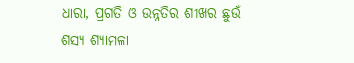ଧାରା, ପ୍ରଗତି ଓ ଉନ୍ନତିର ଶୀଖର ଛୁଉଁ ଶସ୍ୟ ଶ୍ୟାମଳା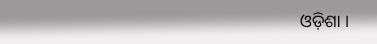ଓଡ଼ିଶା ।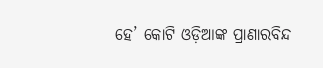ହେ’ କୋଟି ଓଡ଼ିଆଙ୍କ ପ୍ରାଣାରବିନ୍ଦ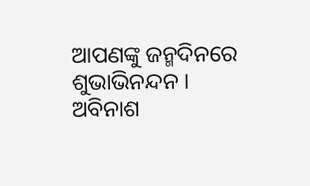ଆପଣଙ୍କୁ ଜନ୍ମଦିନରେ ଶୁଭାଭିନନ୍ଦନ ।
ଅବିନାଶ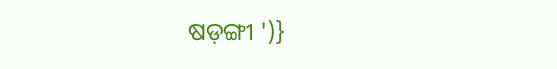ଷଡ଼ଙ୍ଗୀ ')}